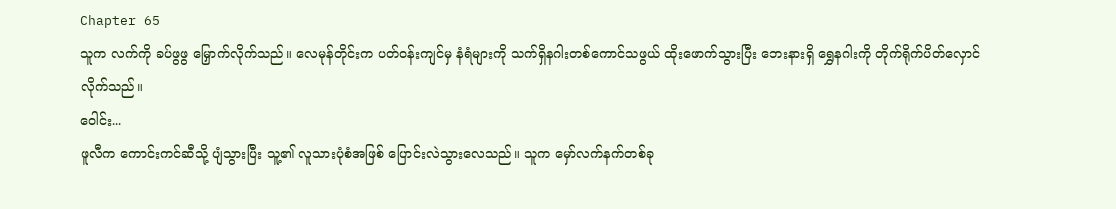Chapter 65
သူက လက်ကို ခပ်ဖွဖွ မြှောက်လိုက်သည်။ လေမုန်တိုင်းက ပတ်ဝန်းကျင်မှ နံရံများကို သက်ရှိနဂါးတစ်ကောင်သဖွယ် ထိုးဖောက်သွားပြီး ဘေးနားရှိ ရွှေနဂါးကို တိုက်ရိုက်ပိတ်လှောင်လိုက်သည်။
ဝေါင်း...
ဖူလီက ကောင်းကင်ဆီသို့ ပျံသွားပြီး သူ့၏ လူသားပုံစံအဖြစ် ပြောင်းလဲသွားလေသည်။ သူက မှော်လက်နက်တစ်ခု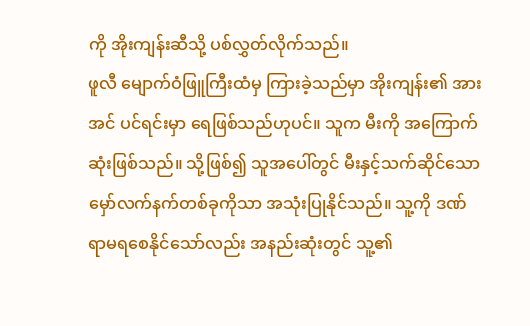ကို အိုးကျန်းဆီသို့ ပစ်လွှတ်လိုက်သည်။
ဖူလီ မျောက်ဝံဖြူကြီးထံမှ ကြားခဲ့သည်မှာ အိုးကျန်း၏ အားအင် ပင်ရင်းမှာ ရေဖြစ်သည်ဟုပင်။ သူက မီးကို အကြောက်ဆုံးဖြစ်သည်။ သို့ဖြစ်၍ သူအပေါ်တွင် မီးနှင့်သက်ဆိုင်သော မှော်လက်နက်တစ်ခုကိုသာ အသုံးပြုနိုင်သည်။ သူ့ကို ဒဏ်ရာမရစေနိုင်သော်လည်း အနည်းဆုံးတွင် သူ့၏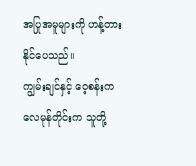အပြုအမူများကို ဟန့်တားနိုင်ပေသည်။
ကျွမ်းချင်နှင့် ဝေ့စန်းက လေမုန်တိုင်းက သူတို့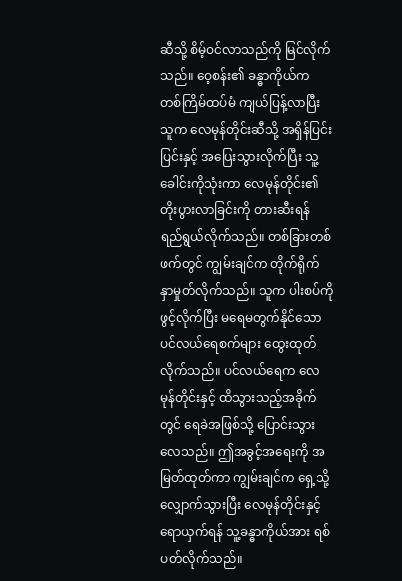ဆီသို့ စိမ့်ဝင်လာသည်ကို မြင်လိုက်သည်။ ဝေ့စန်း၏ ခန္ဓာကိုယ်က တစ်ကြိမ်ထပ်မံ ကျယ်ပြန့်လာပြီး သူက လေမုန်တိုင်းဆီသို့ အရှိန်ပြင်းပြင်းနှင့် အပြေးသွားလိုက်ပြီး သူ့ခေါင်းကိုသုံးကာ လေမုန်တိုင်း၏ တိုးပွားလာခြင်းကို တားဆီးရန် ရည်ရွယ်လိုက်သည်။ တစ်ခြားတစ်ဖက်တွင် ကျွမ်းချင်က တိုက်ရိုက် နှာမှုတ်လိုက်သည်။ သူက ပါးစပ်ကိုဖွင့်လိုက်ပြီး မရေမတွက်နိုင်သော ပင်လယ်ရေစက်များ ထွေးထုတ်လိုက်သည်။ ပင်လယ်ရေက လေမုန်တိုင်းနှင့် ထိသွားသည့်အခိုက်တွင် ရေခဲအဖြစ်သို့ ပြောင်းသွားလေသည်။ ဤအခွင့်အရေးကို အမြတ်ထုတ်ကာ ကျွမ်းချင်က ရှေ့သို့လျှောက်သွားပြီး လေမုန်တိုင်းနှင့် ရောယှက်ရန် သူ့ခန္ဓာကိုယ်အား ရစ်ပတ်လိုက်သည်။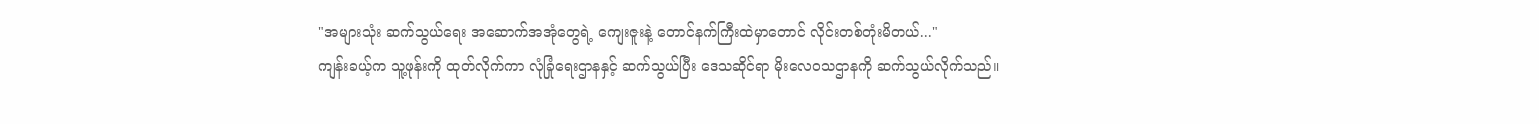"အများသုံး ဆက်သွယ်ရေး အဆောက်အအုံတွေရဲ့ ကျေးဇူးနဲ့ တောင်နက်ကြီးထဲမှာတောင် လိုင်းတစ်တုံးမိတယ်..."
ကျန်းခယ့်က သူ့ဖုန်းကို ထုတ်လိုက်ကာ လုံခြုံရေးဌာနနှင့် ဆက်သွယ်ပြီး ဒေသဆိုင်ရာ မိုးလေဝသဌာနကို ဆက်သွယ်လိုက်သည်။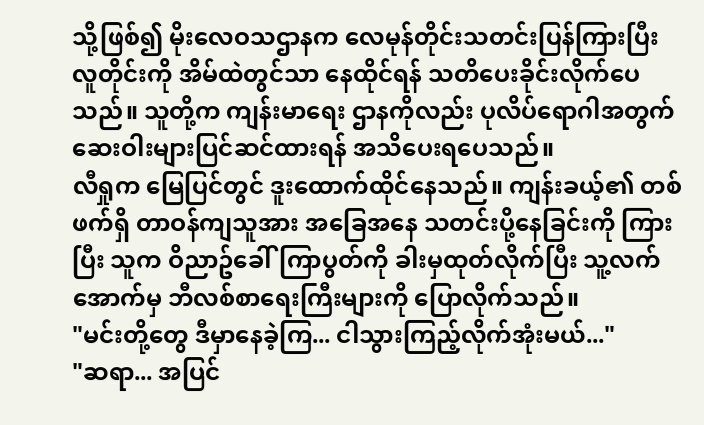သို့ဖြစ်၍ မိုးလေဝသဌာနက လေမုန်တိုင်းသတင်းပြန်ကြားပြီး လူတိုင်းကို အိမ်ထဲတွင်သာ နေထိုင်ရန် သတိပေးခိုင်းလိုက်ပေသည်။ သူတို့က ကျန်းမာရေး ဌာနကိုလည်း ပုလိပ်ရောဂါအတွက် ဆေးဝါးများပြင်ဆင်ထားရန် အသိပေးရပေသည်။
လီရှုက မြေပြင်တွင် ဒူးထောက်ထိုင်နေသည်။ ကျန်းခယ့်၏ တစ်ဖက်ရှိ တာဝန်ကျသူအား အခြေအနေ သတင်းပို့နေခြင်းကို ကြားပြီး သူက ဝိညာဥ်ခေါ်ကြာပွတ်ကို ခါးမှထုတ်လိုက်ပြီး သူ့လက်အောက်မှ ဘီလစ်စာရေးကြီးများကို ပြောလိုက်သည်။
"မင်းတို့တွေ ဒီမှာနေခဲ့ကြ... ငါသွားကြည့်လိုက်အုံးမယ်..."
"ဆရာ... အပြင်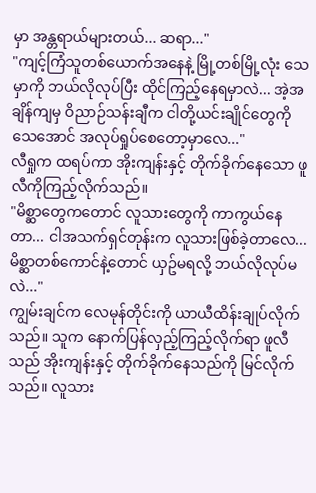မှာ အန္တရာယ်များတယ်... ဆရာ..."
"ကျင့်ကြံသူတစ်ယောက်အနေနဲ့ မြို့တစ်မြို့လုံး သေမှာကို ဘယ်လိုလုပ်ပြီး ထိုင်ကြည့်နေရမှာလဲ... အဲ့အချိန်ကျမှ ဝိညာဉ်သန်းချီက ငါတို့ယင်းချိုင်တွေကို သေအောင် အလုပ်ရှုပ်စေတော့မှာလေ..."
လီရှုက ထရပ်ကာ အိုးကျန်းနှင့် တိုက်ခိုက်နေသော ဖူလီကိုကြည့်လိုက်သည်။
"မိစ္ဆာတွေကတောင် လူသားတွေကို ကာကွယ်နေတာ... ငါအသက်ရှင်တုန်းက လူသားဖြစ်ခဲ့တာလေ... မိစ္ဆာတစ်ကောင်နဲ့တောင် ယှဥ်မရလို့ ဘယ်လိုလုပ်မလဲ..."
ကျွမ်းချင်က လေမုန်တိုင်းကို ယာယီထိန်းချုပ်လိုက်သည်။ သူက နောက်ပြန်လှည့်ကြည့်လိုက်ရာ ဖူလီသည် အိုးကျန်းနှင့် တိုက်ခိုက်နေသည်ကို မြင်လိုက်သည်။ လူသား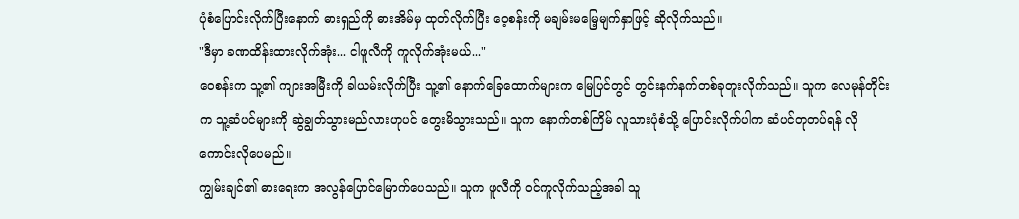ပုံစံပြောင်းလိုက်ပြီးနောက် ဓားရှည်ကို ဓားအိမ်မှ ထုတ်လိုက်ပြီး ဝေ့စန်းကို မချမ်းမမြေ့မျက်နှာဖြင့် ဆိုလိုက်သည်။
"ဒီမှာ ခဏထိန်းထားလိုက်အုံး... ငါဖူလီကို ကူလိုက်အုံးမယ်..."
ဝေစန်းက သူ့၏ ကျားအမြီးကို ခါယမ်းလိုက်ပြီး သူ့၏ နောက်ခြေထောက်များက မြေပြင်တွင် တွင်းနက်နက်တစ်ခုတူးလိုက်သည်။ သူက လေမုန်တိုင်းက သူ့ဆံပင်များကို ဆွဲချွတ်သွားမည်လားဟုပင် တွေးမိသွားသည်။ သူက နောက်တစ်ကြိမ် လူသားပုံစံသို့ ပြောင်းလိုက်ပါက ဆံပင်တုတပ်ရန် လိုကောင်းလိုပေမည်။
ကျွမ်းချင်၏ ဓားရေးက အလွန်ပြောင်မြောက်ပေသည်။ သူက ဖူလီကို ဝင်ကူလိုက်သည့်အခါ သူ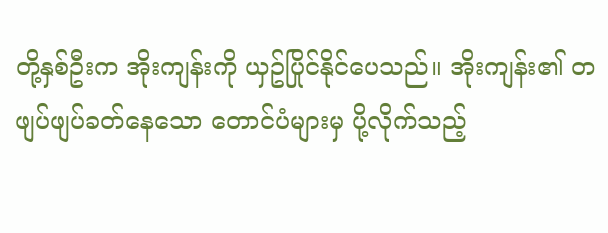တို့နှစ်ဦးက အိုးကျန်းကို ယှဥ်ပြိုင်နိုင်ပေသည်။ အိုးကျန်း၏ တဖျပ်ဖျပ်ခတ်နေသော တောင်ပံများမှ ပို့လိုက်သည့်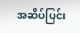အဆိပ်ပြင်း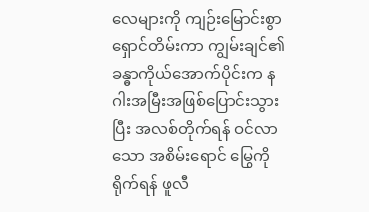လေများကို ကျဉ်းမြောင်းစွာ ရှောင်တိမ်းကာ ကျွမ်းချင်၏ ခန္ဓာကိုယ်အောက်ပိုင်းက နဂါးအမြီးအဖြစ်ပြောင်းသွားပြီး အလစ်တိုက်ရန် ဝင်လာသော အစိမ်းရောင် မြွေကိုရိုက်ရန် ဖူလီ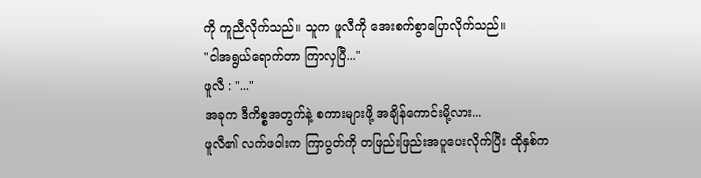ကို ကူညီလိုက်သည်။ သူက ဖူလီကို အေးစက်စွာပြောလိုက်သည်။
"ငါအရွယ်ရောက်တာ ကြာလှပြီ..."
ဖူလီ : "..."
အခုက ဒီကိစ္စအတွက်နဲ့ စကားများဖို့ အချိန်ကောင်းမို့လား...
ဖူလီ၏ လက်ဖဝါးက ကြာပွတ်ကို တဖြည်းဖြည်းအပူပေးလိုက်ပြီး ထိုနှစ်က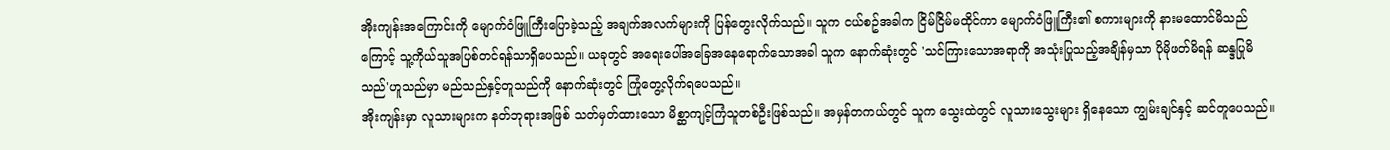အိုးကျန်းအကြောင်းကို မျောက်ဝံဖြူကြီးပြောခဲ့သည့် အချက်အလက်များကို ပြန်တွေးလိုက်သည်။ သူက ငယ်စဥ်အခါက ငြိမ်ငြိမ်မထိုင်ကာ မျောက်ဝံဖြူကြီး၏ စကားများကို နားမထောင်မိသည်ကြောင့် သူ့ကိုယ်သူအပြစ်တင်ရန်သာရှိပေသည်။ ယခုတွင် အရေးပေါ်အခြေအနေရောက်သောအခါ သူက နောက်ဆုံးတွင် 'သင်ကြားသောအရာကို အသုံးပြုသည့်အချိန်မှသာ ပိုမိုဖတ်မိရန် ဆန္ဒပြုမိသည်'ဟူသည်မှာ မည်သည်နှင့်တူသည်ကို နောက်ဆုံးတွင် ကြုံတွေ့လိုက်ရပေသည်။
အိုးကျန်းမှာ လူသားများက နတ်ဘုရားအဖြစ် သတ်မှတ်ထားသော မိစ္ဆာကျင့်ကြံသူတစ်ဦးဖြစ်သည်။ အမှန်တကယ်တွင် သူက သွေးထဲတွင် လူသားသွေးများ ရှိနေသော ကျွမ်းချင်နှင့် ဆင်တူပေသည်။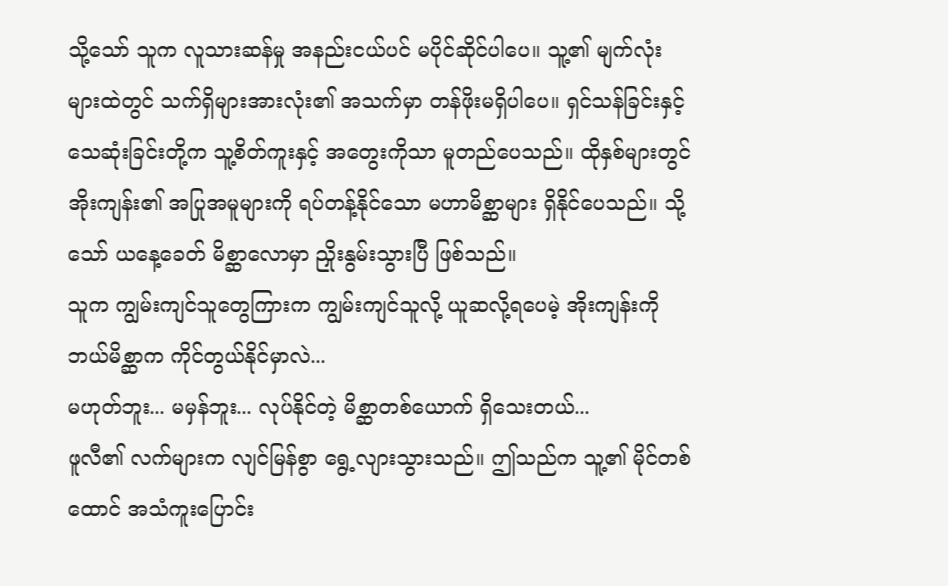သို့သော် သူက လူသားဆန်မှု အနည်းငယ်ပင် မပိုင်ဆိုင်ပါပေ။ သူ့၏ မျက်လုံးများထဲတွင် သက်ရှိများအားလုံး၏ အသက်မှာ တန်ဖိုးမရှိပါပေ။ ရှင်သန်ခြင်းနှင့် သေဆုံးခြင်းတို့က သူ့စိတ်ကူးနှင့် အတွေးကိုသာ မူတည်ပေသည်။ ထိုနှစ်များတွင် အိုးကျန်း၏ အပြုအမူများကို ရပ်တန့်နိုင်သော မဟာမိစ္ဆာများ ရှိနိုင်ပေသည်။ သို့သော် ယနေ့ခေတ် မိစ္ဆာလောမှာ ညှိုးနွမ်းသွားပြီ ဖြစ်သည်။
သူက ကျွမ်းကျင်သူတွေကြားက ကျွမ်းကျင်သူလို့ ယူဆလို့ရပေမဲ့ အိုးကျန်းကို ဘယ်မိစ္ဆာက ကိုင်တွယ်နိုင်မှာလဲ...
မဟုတ်ဘူး... မမှန်ဘူး... လုပ်နိုင်တဲ့ မိစ္ဆာတစ်ယောက် ရှိသေးတယ်...
ဖူလီ၏ လက်များက လျင်မြန်စွာ ရွေ့လျားသွားသည်။ ဤသည်က သူ့၏ မိုင်တစ်ထောင် အသံကူးပြောင်း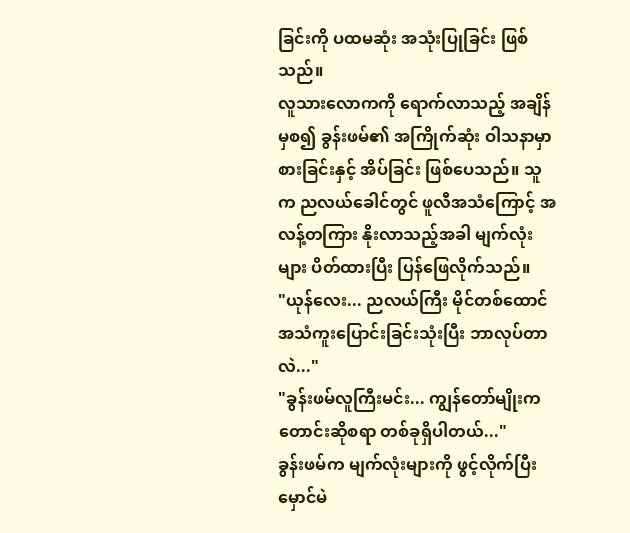ခြင်းကို ပထမဆုံး အသုံးပြုခြင်း ဖြစ်သည်။
လူသားလောကကို ရောက်လာသည့် အချိန်မှစ၍ ခွန်းဖမ်၏ အကြိုက်ဆုံး ဝါသနာမှာ စားခြင်းနှင့် အိပ်ခြင်း ဖြစ်ပေသည်။ သူက ညလယ်ခေါင်တွင် ဖူလီအသံကြောင့် အလန့်တကြား နိုးလာသည့်အခါ မျက်လုံးများ ပိတ်ထားပြီး ပြန်ဖြေလိုက်သည်။
"ယုန်လေး... ညလယ်ကြီး မိုင်တစ်ထောင် အသံကူးပြောင်းခြင်းသုံးပြီး ဘာလုပ်တာလဲ..."
"ခွန်းဖမ်လူကြီးမင်း... ကျွန်တော်မျိုးက တောင်းဆိုစရာ တစ်ခုရှိပါတယ်..."
ခွန်းဖမ်က မျက်လုံးများကို ဖွင့်လိုက်ပြီး မှောင်မဲ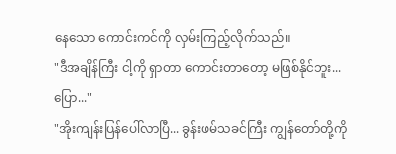နေသော ကောင်းကင်ကို လှမ်းကြည့်လိုက်သည်။
"ဒီအချိန်ကြီး ငါ့ကို ရှာတာ ကောင်းတာတော့ မဖြစ်နိုင်ဘူး... ပြော..."
"အိုးကျန်းပြန်ပေါ်လာပြီ... ခွန်းဖမ်သခင်ကြီး ကျွန်တော်တို့ကို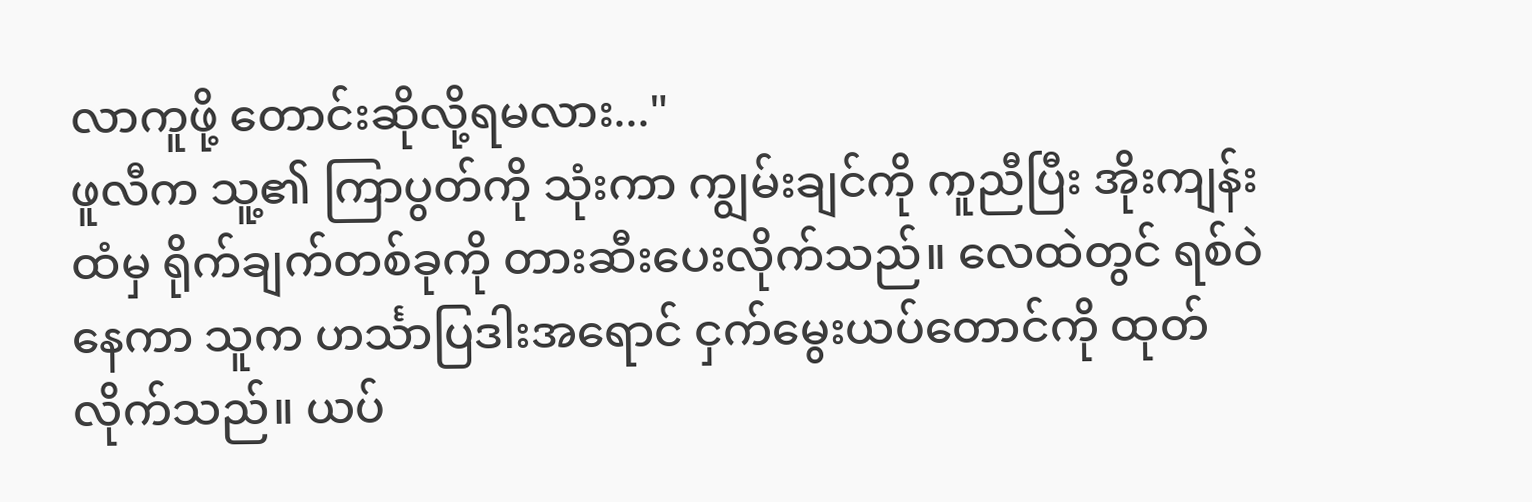လာကူဖို့ တောင်းဆိုလို့ရမလား..."
ဖူလီက သူ့၏ ကြာပွတ်ကို သုံးကာ ကျွမ်းချင်ကို ကူညီပြီး အိုးကျန်းထံမှ ရိုက်ချက်တစ်ခုကို တားဆီးပေးလိုက်သည်။ လေထဲတွင် ရစ်ဝဲနေကာ သူက ဟင်္သာပြဒါးအရောင် ငှက်မွေးယပ်တောင်ကို ထုတ်လိုက်သည်။ ယပ်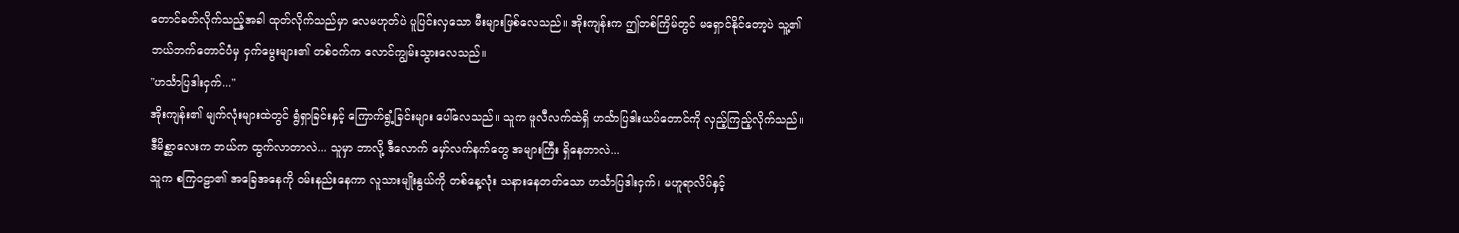တောင်ခတ်လိုက်သည့်အခါ ထုတ်လိုက်သည်မှာ လေမဟုတ်ပဲ ပူပြင်းလှသော မီးများဖြစ်လေသည်။ အိုးကျန်းက ဤတစ်ကြိမ်တွင် မရှောင်နိုင်တော့ပဲ သူ့၏ ဘယ်ဘက်တောင်ပံမှ ငှက်မွေးများ၏ တစ်ဝက်က လောင်ကျွမ်းသွားလေသည်။
"ဟင်္သာပြဒါးငှက်..."
အိုးကျန်း၏ မျက်လုံးများထဲတွင် ရွံရှာခြင်းနှင့် ကြောက်ရွံ့ခြင်းများ ပေါ်လေသည်။ သူက ဖူလီလက်ထဲရှိ ဟင်္သာပြဒါးယပ်တောင်ကို လှည့်ကြည့်လိုက်သည်။
ဒီမိစ္ဆာလေးက ဘယ်က ထွက်လာတာလဲ... သူမှာ ဘာလို့ ဒီလောက် မှော်လက်နက်တွေ အများကြီး ရှိနေတာလဲ...
သူက စကြဝဠာ၏ အခြေအနေကို ဝမ်းနည်းနေကာ လူသားမျိုးနွယ်ကို တစ်နေ့လုံး သနားနေတတ်သော ဟင်္သာပြဒါးငှက်၊ မဟူရာလိပ်နှင့်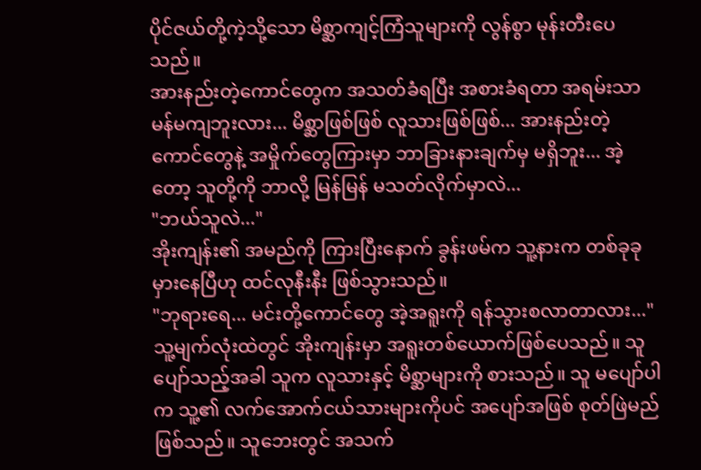ပိုင်ဇယ်တို့ကဲ့သို့သော မိစ္ဆာကျင့်ကြံသူများကို လွန်စွာ မုန်းတီးပေသည်။
အားနည်းတဲ့ကောင်တွေက အသတ်ခံရပြီး အစားခံရတာ အရမ်းသာမန်မကျဘူးလား... မိစ္ဆာဖြစ်ဖြစ် လူသားဖြစ်ဖြစ်... အားနည်းတဲ့ကောင်တွေနဲ့ အမှိုက်တွေကြားမှာ ဘာခြားနားချက်မှ မရှိဘူး... အဲ့တော့ သူတို့ကို ဘာလို့ မြန်မြန် မသတ်လိုက်မှာလဲ...
"ဘယ်သူလဲ..."
အိုးကျန်း၏ အမည်ကို ကြားပြီးနောက် ခွန်းဖမ်က သူ့နားက တစ်ခုခုမှားနေပြီဟု ထင်လုနီးနီး ဖြစ်သွားသည်။
"ဘုရားရေ... မင်းတို့ကောင်တွေ အဲ့အရူးကို ရန်သွားစလာတာလား..."
သူ့မျက်လုံးထဲတွင် အိုးကျန်းမှာ အရူးတစ်ယောက်ဖြစ်ပေသည်။ သူပျော်သည့်အခါ သူက လူသားနှင့် မိစ္ဆာများကို စားသည်။ သူ မပျော်ပါက သူ့၏ လက်အောက်ငယ်သားများကိုပင် အပျော်အဖြစ် စုတ်ဖြဲမည် ဖြစ်သည်။ သူဘေးတွင် အသက်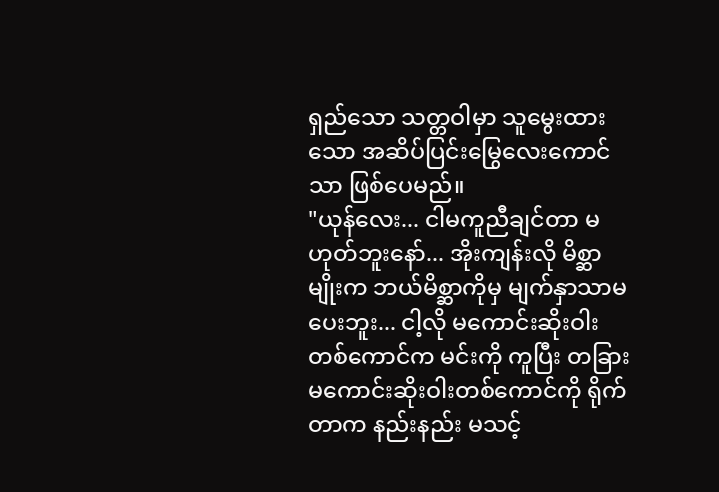ရှည်သော သတ္တဝါမှာ သူမွေးထားသော အဆိပ်ပြင်းမြွေလေးကောင်သာ ဖြစ်ပေမည်။
"ယုန်လေး... ငါမကူညီချင်တာ မဟုတ်ဘူးနော်... အိုးကျန်းလို မိစ္ဆာမျိုးက ဘယ်မိစ္ဆာကိုမှ မျက်နှာသာမပေးဘူး... ငါ့လို မကောင်းဆိုးဝါးတစ်ကောင်က မင်းကို ကူပြီး တခြားမကောင်းဆိုးဝါးတစ်ကောင်ကို ရိုက်တာက နည်းနည်း မသင့်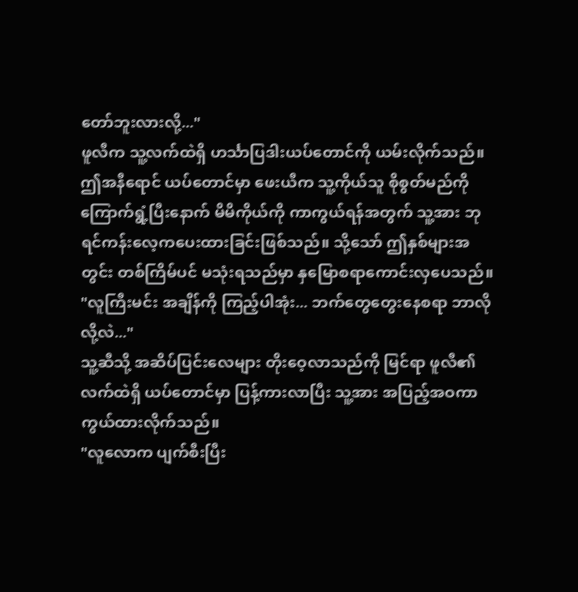တော်ဘူးလားလို့..."
ဖူလီက သူ့လက်ထဲရှိ ဟင်္သာပြဒါးယပ်တောင်ကို ယမ်းလိုက်သည်။ ဤအနီရောင် ယပ်တောင်မှာ ဖေးယီက သူ့ကိုယ်သူ စိုစွတ်မည်ကို ကြောက်ရွံ့ပြီးနောက် မိမိကိုယ်ကို ကာကွယ်ရန်အတွက် သူ့အား ဘုရင်ကန်းလေ့ကပေးထားခြင်းဖြစ်သည်။ သို့သော် ဤနှစ်များအတွင်း တစ်ကြိမ်ပင် မသုံးရသည်မှာ နှမြောစရာကောင်းလှပေသည်။
"လူကြီးမင်း အချိန်ကို ကြည့်ပါအုံး... ဘက်တွေတွေးနေစရာ ဘာလိုလို့လဲ..."
သူ့ဆီသို့ အဆိပ်ပြင်းလေများ တိုးဝေ့လာသည်ကို မြင်ရာ ဖူလီ၏ လက်ထဲရှိ ယပ်တောင်မှာ ပြန့်ကားလာပြီး သူ့အား အပြည့်အဝကာကွယ်ထားလိုက်သည်။
"လူလောက ပျက်စီးပြီး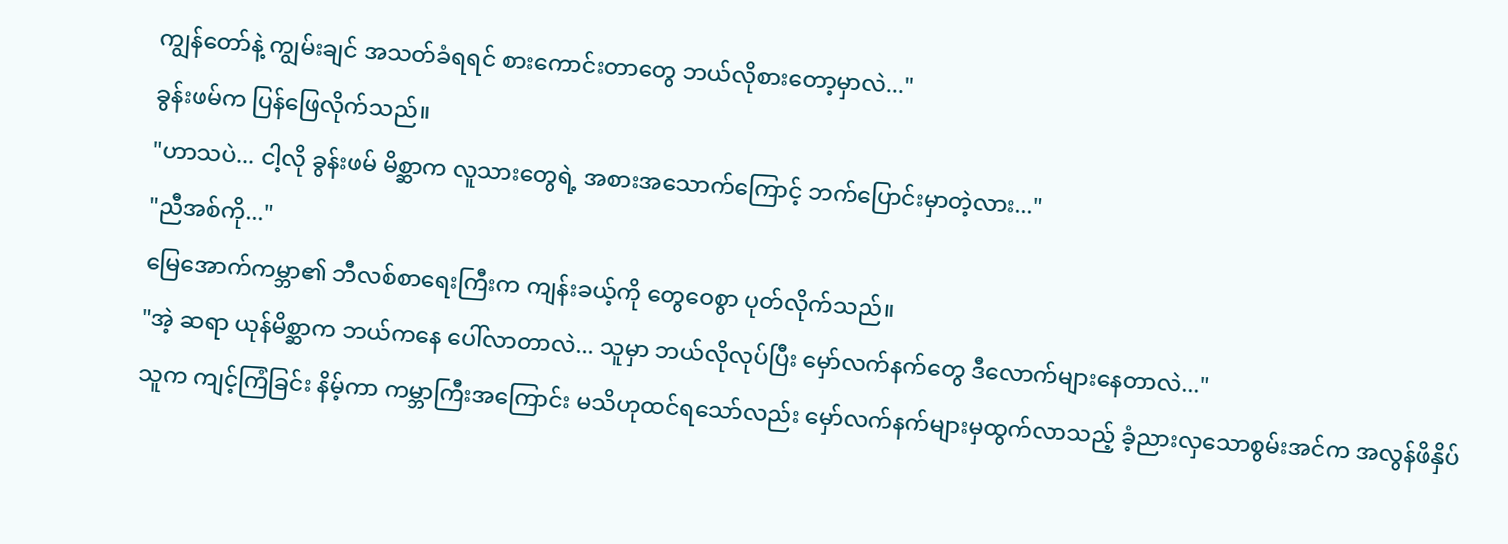ကျွန်တော်နဲ့ ကျွမ်းချင် အသတ်ခံရရင် စားကောင်းတာတွေ ဘယ်လိုစားတော့မှာလဲ..."
ခွန်းဖမ်က ပြန်ဖြေလိုက်သည်။
"ဟာသပဲ... ငါ့လို ခွန်းဖမ် မိစ္ဆာက လူသားတွေရဲ့ အစားအသောက်ကြောင့် ဘက်ပြောင်းမှာတဲ့လား..."
"ညီအစ်ကို..."
မြေအောက်ကမ္ဘာ၏ ဘီလစ်စာရေးကြီးက ကျန်းခယ့်ကို တွေဝေစွာ ပုတ်လိုက်သည်။
"အဲ့ ဆရာ ယုန်မိစ္ဆာက ဘယ်ကနေ ပေါ်လာတာလဲ... သူမှာ ဘယ်လိုလုပ်ပြီး မှော်လက်နက်တွေ ဒီလောက်များနေတာလဲ..."
သူက ကျင့်ကြံခြင်း နိမ့်ကာ ကမ္ဘာကြီးအကြောင်း မသိဟုထင်ရသော်လည်း မှော်လက်နက်များမှထွက်လာသည့် ခံ့ညားလှသောစွမ်းအင်က အလွန်ဖိနှိပ်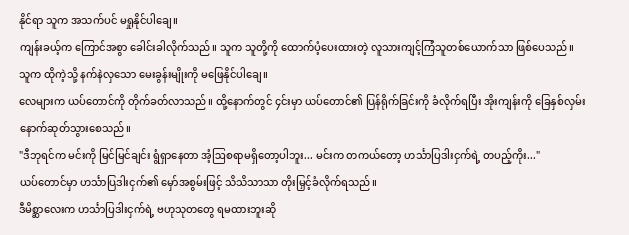နိုင်ရာ သူက အသက်ပင် မရှုနိုင်ပါချေ။
ကျန်းခယ့်က ကြောင်အစွာ ခေါင်းခါလိုက်သည်။ သူက သူတို့ကို ထောက်ပံ့ပေးထားတဲ့ လူသားကျင့်ကြံသူတစ်ယောက်သာ ဖြစ်ပေသည်။ သူက ထိုကဲ့သို့ နက်နဲလှသော မေးခွန်းမျိုးကို မဖြေနိုင်ပါချေ။
လေများက ယပ်တောင်ကို တိုက်ခတ်လာသည်။ ထို့နောက်တွင် ၄င်းမှာ ယပ်တောင်၏ ပြန်ရိုက်ခြင်းကို ခံလိုက်ရပြီး အိုးကျန်းကို ခြေနှစ်လှမ်း နောက်ဆုတ်သွားစေသည်။
"ဒီဘုရင်က မင်းကို မြင်မြင်ချင်း ရွံရှာနေတာ အံ့ဩစရာမရှိတော့ပါဘူး... မင်းက တကယ်တော့ ဟင်္သာပြဒါးငှက်ရဲ့ တပည့်ကိုး..."
ယပ်တောင်မှာ ဟင်္သာပြဒါးငှက်၏ မှော်အစွမ်းဖြင့် သိသိသာသာ တိုးမြှင့်ခံလိုက်ရသည်။
ဒီမိစ္ဆာလေးက ဟင်္သာပြဒါးငှက်ရဲ့ ဗဟုသုတတွေ ရမထားဘူးဆို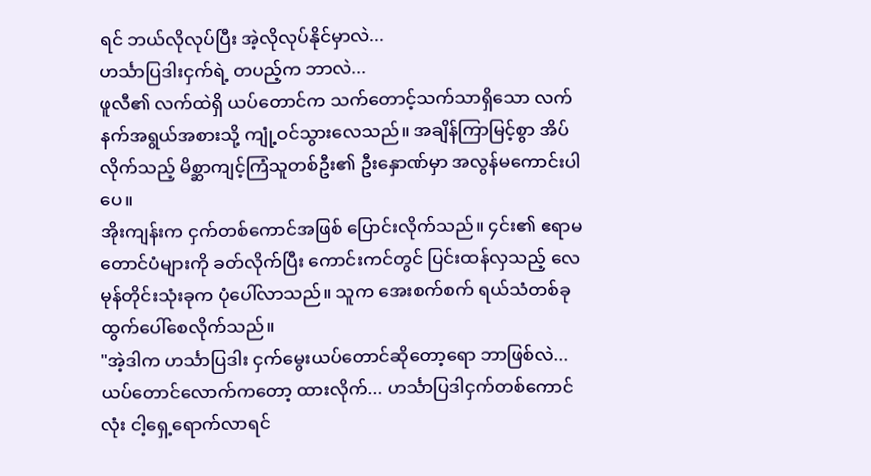ရင် ဘယ်လိုလုပ်ပြီး အဲ့လိုလုပ်နိုင်မှာလဲ...
ဟင်္သာပြဒါးငှက်ရဲ့ တပည့်က ဘာလဲ...
ဖူလီ၏ လက်ထဲရှိ ယပ်တောင်က သက်တောင့်သက်သာရှိသော လက်နက်အရွယ်အစားသို့ ကျုံ့ဝင်သွားလေသည်။ အချိန်ကြာမြင့်စွာ အိပ်လိုက်သည့် မိစ္ဆာကျင့်ကြံသူတစ်ဦး၏ ဦးနှောဏ်မှာ အလွန်မကောင်းပါပေ။
အိုးကျန်းက ငှက်တစ်ကောင်အဖြစ် ပြောင်းလိုက်သည်။ ၄င်း၏ ဧရာမတောင်ပံများကို ခတ်လိုက်ပြီး ကောင်းကင်တွင် ပြင်းထန်လှသည့် လေမုန်တိုင်းသုံးခုက ပုံပေါ်လာသည်။ သူက အေးစက်စက် ရယ်သံတစ်ခု ထွက်ပေါ်စေလိုက်သည်။
"အဲ့ဒါက ဟင်္သာပြဒါး ငှက်မွေးယပ်တောင်ဆိုတော့ရော ဘာဖြစ်လဲ... ယပ်တောင်လောက်ကတော့ ထားလိုက်... ဟင်္သာပြဒါငှက်တစ်ကောင်လုံး ငါ့ရှေ့ရောက်လာရင်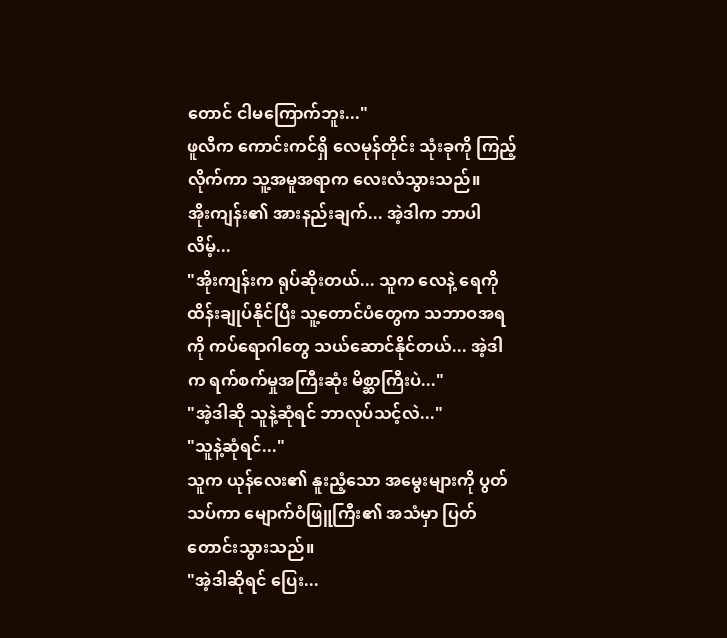တောင် ငါမကြောက်ဘူး..."
ဖူလီက ကောင်းကင်ရှိ လေမုန်တိုင်း သုံးခုကို ကြည့်လိုက်ကာ သူ့အမူအရာက လေးလံသွားသည်။
အိုးကျန်း၏ အားနည်းချက်... အဲ့ဒါက ဘာပါလိမ့်...
"အိုးကျန်းက ရုပ်ဆိုးတယ်... သူက လေနဲ့ ရေကို ထိန်းချုပ်နိုင်ပြီး သူ့တောင်ပံတွေက သဘာဝအရကို ကပ်ရောဂါတွေ သယ်ဆောင်နိုင်တယ်... အဲ့ဒါက ရက်စက်မှုအကြီးဆုံး မိစ္ဆာကြီးပဲ..."
"အဲ့ဒါဆို သူနဲ့ဆုံရင် ဘာလုပ်သင့်လဲ..."
"သူနဲ့ဆုံရင်..."
သူက ယုန်လေး၏ နူးညံ့သော အမွေးများကို ပွတ်သပ်ကာ မျောက်ဝံဖြူကြီး၏ အသံမှာ ပြတ်တောင်းသွားသည်။
"အဲ့ဒါဆိုရင် ပြေး...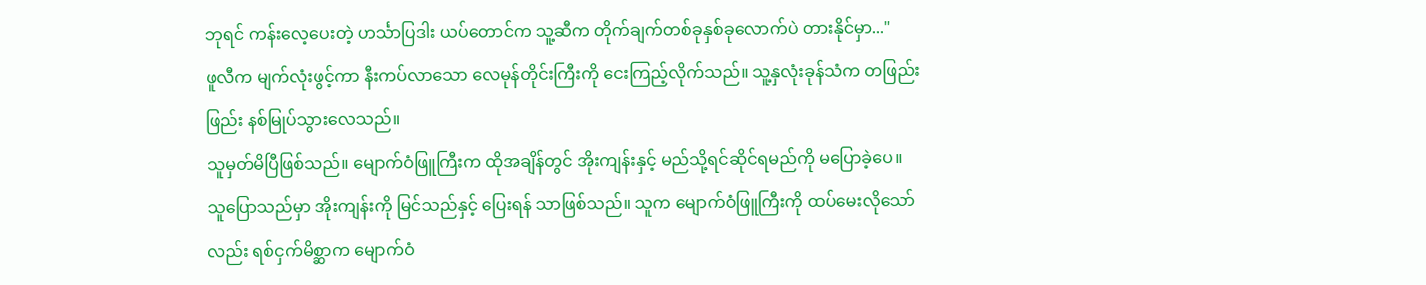ဘုရင် ကန်းလေ့ပေးတဲ့ ဟင်္သာပြဒါး ယပ်တောင်က သူ့ဆီက တိုက်ချက်တစ်ခုနှစ်ခုလောက်ပဲ တားနိုင်မှာ..."
ဖူလီက မျက်လုံးဖွင့်ကာ နီးကပ်လာသော လေမုန်တိုင်းကြီးကို ငေးကြည့်လိုက်သည်။ သူ့နှလုံးခုန်သံက တဖြည်းဖြည်း နစ်မြုပ်သွားလေသည်။
သူမှတ်မိပြီဖြစ်သည်။ မျောက်ဝံဖြူကြီးက ထိုအချိန်တွင် အိုးကျန်းနှင့် မည်သို့ရင်ဆိုင်ရမည်ကို မပြောခဲ့ပေ။ သူပြောသည်မှာ အိုးကျန်းကို မြင်သည်နှင့် ပြေးရန် သာဖြစ်သည်။ သူက မျောက်ဝံဖြူကြီးကို ထပ်မေးလိုသော်လည်း ရစ်ငှက်မိစ္ဆာက မျောက်ဝံ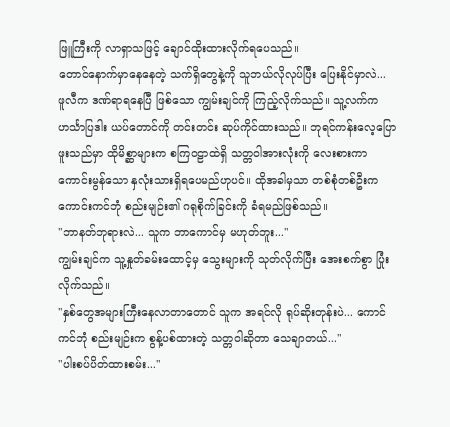ဖြူကြီးကို လာရှာသဖြင့် ချောင်ထိုးထားလိုက်ရပေသည်။
တောင်နောက်မှာနေနေတဲ့ သက်ရှိတွေနဲ့ကို သူဘယ်လိုလုပ်ပြီး ပြေးနိုင်မှာလဲ...
ဖူလီက ဒဏ်ရာရနေပြီ ဖြစ်သော ကျွမ်းချင်ကို ကြည့်လိုက်သည်။ သူ့လက်က ဟင်္သာပြဒါး ယပ်တောင်ကို တင်းတင်း ဆုပ်ကိုင်ထားသည်။ ဘုရင်ကန်းလေ့ပြောဖူးသည်မှာ ထိုမိစ္ဆာများက စကြဝဠာထဲရှိ သတ္တဝါအားလုံးကို လေးစားကာ ကောင်းမွန်သော နှလုံးသားရှိရပေမည်ဟုပင်။ ထိုအခါမှသာ တစ်စုံတစ်ဦးက ကောင်းကင်ဘုံ စည်းမျဉ်း၏ ဂရုစိုက်ခြင်းကို ခံရမည်ဖြစ်သည်။
"ဘာနတ်ဘုရားလဲ... သူက ဘာကောင်မှ မဟုတ်ဘူး..."
ကျွမ်းချင်က သူ့နှုတ်ခမ်းထောင့်မှ သွေးများကို သုတ်လိုက်ပြီး အေးစက်စွာ ပြုံးလိုက်သည်။
"နှစ်တွေအများကြီးနေလာတာတောင် သူက အရင်လို ရုပ်ဆိုးတုန်းပဲ... ကောင်ကင်ဘုံ စည်းမျဉ်းက စွန့်ပစ်ထားတဲ့ သတ္တဝါဆိုတာ သေချာတယ်..."
"ပါးစပ်ပိတ်ထားစမ်း..."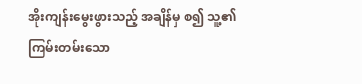အိုးကျန်းမွေးဖွားသည့် အချိန်မှ စ၍ သူ့၏ ကြမ်းတမ်းသော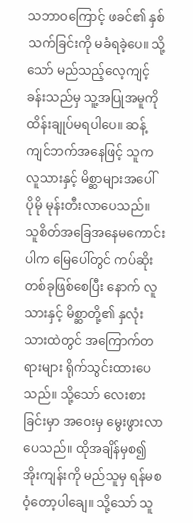သဘာဝကြောင့် ဖခင်၏ နှစ်သက်ခြင်းကို မခံရခဲ့ပေ။ သို့သော် မည်သည့်လေ့ကျင့်ခန်းသည်မှ သူ့အပြုအမူကို ထိန်းချုပ်မရပါပေ။ ဆန့်ကျင်ဘက်အနေဖြင့် သူက လူသားနှင့် မိစ္ဆာများအပေါ် ပိုမို မုန်းတီးလာပေသည်။ သူစိတ်အခြေအနေမကောင်းပါက မြေပေါ်တွင် ကပ်ဆိုးတစ်ခုဖြစ်စေပြီး နောက် လူသားနှင့် မိစ္ဆာတို့၏ နှလုံးသားထဲတွင် အကြောက်တရားများ ရိုက်သွင်းထားပေသည်။ သို့သော် လေးစားခြင်းမှာ အဝေးမှ မွေးဖွားလာပေသည်။ ထိုအချိန်မှစ၍ အိုးကျန်းကို မည်သူမှ ရန်မစဝံ့တော့ပါချေ။ သို့သော် သူ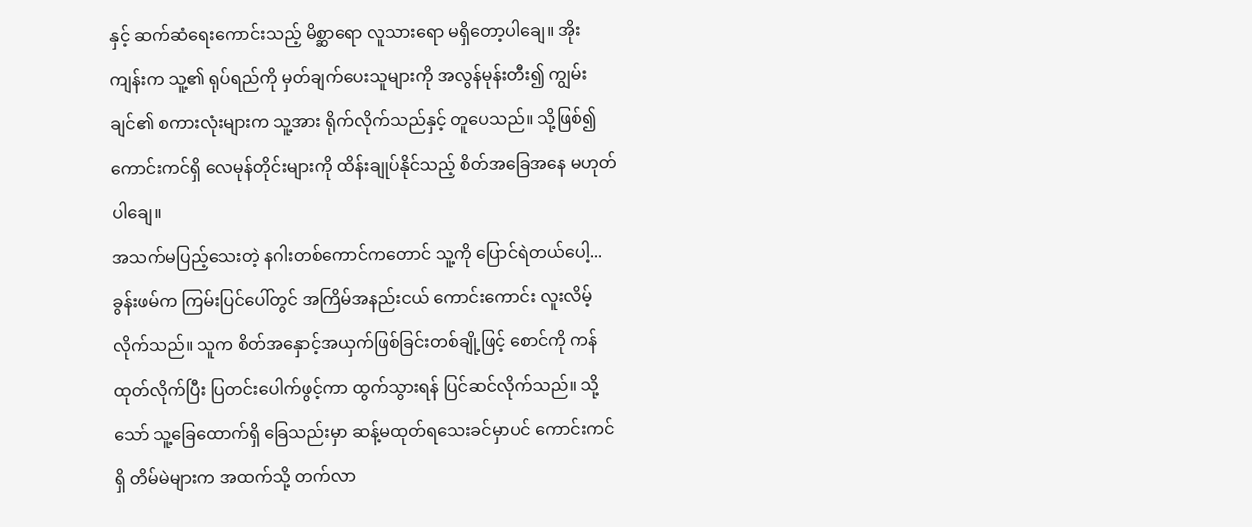နှင့် ဆက်ဆံရေးကောင်းသည့် မိစ္ဆာရော လူသားရော မရှိတော့ပါချေ။ အိုးကျန်းက သူ့၏ ရုပ်ရည်ကို မှတ်ချက်ပေးသူများကို အလွန်မုန်းတီး၍ ကျွမ်းချင်၏ စကားလုံးများက သူ့အား ရိုက်လိုက်သည်နှင့် တူပေသည်။ သို့ဖြစ်၍ ကောင်းကင်ရှိ လေမုန်တိုင်းများကို ထိန်းချုပ်နိုင်သည့် စိတ်အခြေအနေ မဟုတ်ပါချေ။
အသက်မပြည့်သေးတဲ့ နဂါးတစ်ကောင်ကတောင် သူ့ကို ပြောင်ရဲတယ်ပေါ့...
ခွန်းဖမ်က ကြမ်းပြင်ပေါ်တွင် အကြိမ်အနည်းငယ် ကောင်းကောင်း လူးလိမ့်လိုက်သည်။ သူက စိတ်အနှောင့်အယှက်ဖြစ်ခြင်းတစ်ချို့ဖြင့် စောင်ကို ကန်ထုတ်လိုက်ပြီး ပြတင်းပေါက်ဖွင့်ကာ ထွက်သွားရန် ပြင်ဆင်လိုက်သည်။ သို့သော် သူ့ခြေထောက်ရှိ ခြေသည်းမှာ ဆန့်မထုတ်ရသေးခင်မှာပင် ကောင်းကင်ရှိ တိမ်မဲများက အထက်သို့ တက်လာ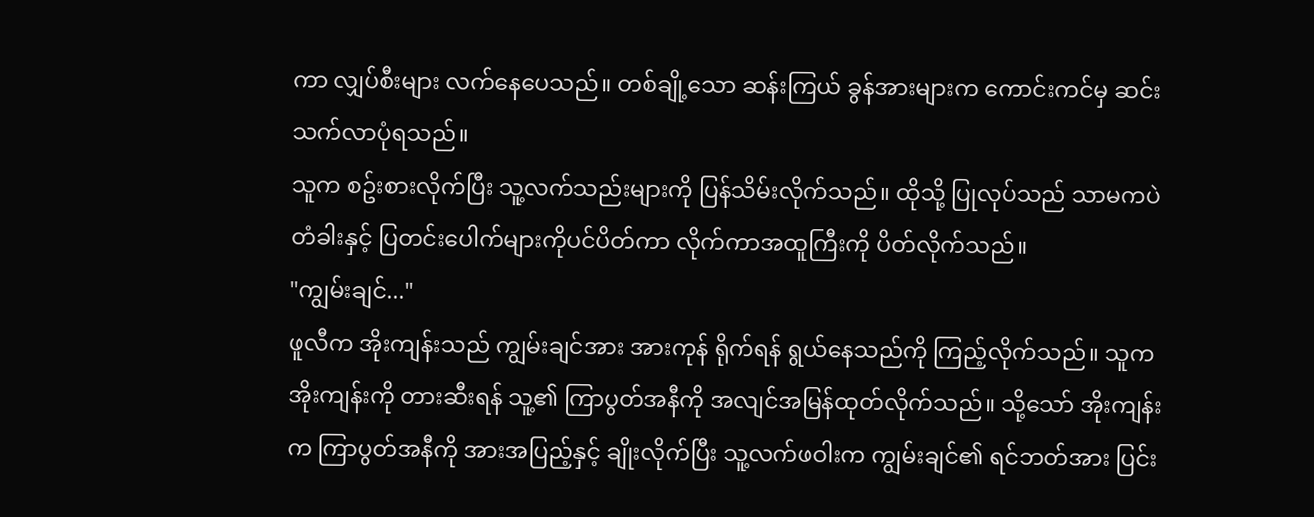ကာ လျှပ်စီးများ လက်နေပေသည်။ တစ်ချို့သော ဆန်းကြယ် ခွန်အားများက ကောင်းကင်မှ ဆင်းသက်လာပုံရသည်။
သူက စဥ်းစားလိုက်ပြီး သူ့လက်သည်းများကို ပြန်သိမ်းလိုက်သည်။ ထိုသို့ ပြုလုပ်သည် သာမကပဲ တံခါးနှင့် ပြတင်းပေါက်များကိုပင်ပိတ်ကာ လိုက်ကာအထူကြီးကို ပိတ်လိုက်သည်။
"ကျွမ်းချင်..."
ဖူလီက အိုးကျန်းသည် ကျွမ်းချင်အား အားကုန် ရိုက်ရန် ရွယ်နေသည်ကို ကြည့်လိုက်သည်။ သူက အိုးကျန်းကို တားဆီးရန် သူ့၏ ကြာပွတ်အနီကို အလျင်အမြန်ထုတ်လိုက်သည်။ သို့သော် အိုးကျန်းက ကြာပွတ်အနီကို အားအပြည့်နှင့် ချိုးလိုက်ပြီး သူ့လက်ဖဝါးက ကျွမ်းချင်၏ ရင်ဘတ်အား ပြင်း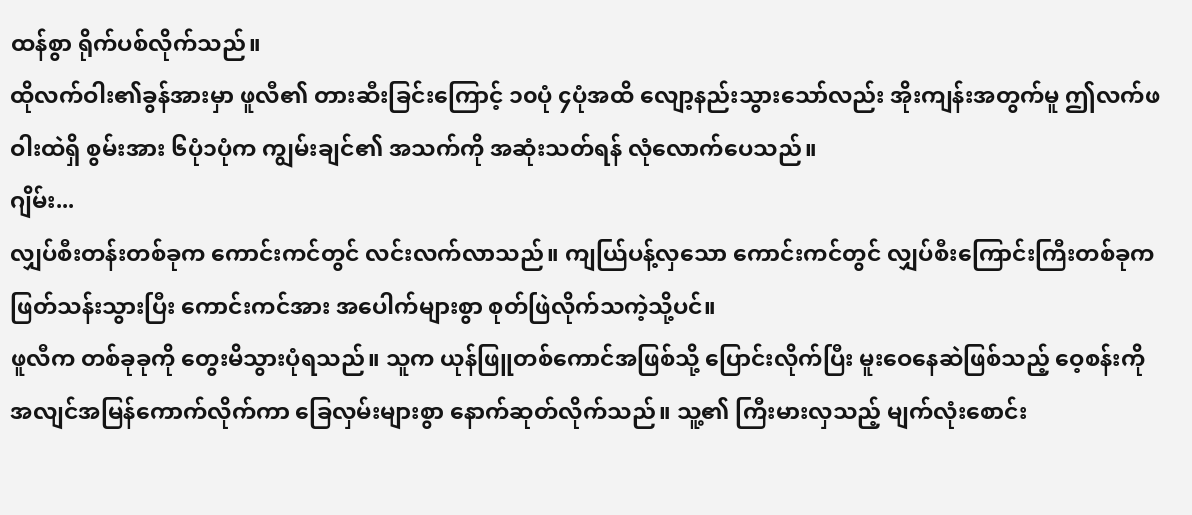ထန်စွာ ရိုက်ပစ်လိုက်သည်။
ထိုလက်ဝါး၏ခွန်အားမှာ ဖူလီ၏ တားဆီးခြင်းကြောင့် ၁၀ပုံ ၄ပုံအထိ လျော့နည်းသွားသော်လည်း အိုးကျန်းအတွက်မူ ဤလက်ဖဝါးထဲရှိ စွမ်းအား ၆ပုံ၁ပုံက ကျွမ်းချင်၏ အသက်ကို အဆုံးသတ်ရန် လုံလောက်ပေသည်။
ဂျိမ်း...
လျှပ်စီးတန်းတစ်ခုက ကောင်းကင်တွင် လင်းလက်လာသည်။ ကျယ်ြပန့်လှသော ကောင်းကင်တွင် လျှပ်စီးကြောင်းကြီးတစ်ခုက ဖြတ်သန်းသွားပြီး ကောင်းကင်အား အပေါက်များစွာ စုတ်ဖြဲလိုက်သကဲ့သို့ပင်။
ဖူလီက တစ်ခုခုကို တွေးမိသွားပုံရသည်။ သူက ယုန်ဖြူတစ်ကောင်အဖြစ်သို့ ပြောင်းလိုက်ပြီး မူးဝေနေဆဲဖြစ်သည့် ဝေ့စန်းကို အလျင်အမြန်ကောက်လိုက်ကာ ခြေလှမ်းများစွာ နောက်ဆုတ်လိုက်သည်။ သူ့၏ ကြီးမားလှသည့် မျက်လုံးစောင်း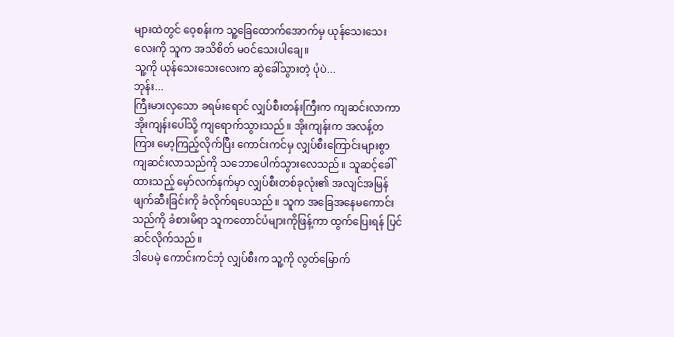များထဲတွင် ဝေ့စန်းက သူ့ခြေထောက်အောက်မှ ယုန်သေးသေးလေးကို သူက အသိစိတ် မဝင်သေးပါချေ။
သူ့ကို ယုန်သေးသေးလေးက ဆွဲခေါ်သွားတဲ့ ပုံပဲ...
ဘုန်း...
ကြီးမားလှသော ခရမ်းရောင် လျှပ်စီးတန်းကြီးက ကျဆင်းလာကာ အိုးကျန်းပေါ်သို့ ကျရောက်သွားသည်။ အိုးကျန်းက အလန့်တကြား မော့ကြည့်လိုက်ပြီး ကောင်းကင်မှ လျှပ်စီးကြောင်းများစွာ ကျဆင်းလာသည်ကို သဘောပေါက်သွားလေသည်။ သူဆင့်ခေါ်ထားသည့် မှော်လက်နက်မှာ လျှပ်စီးတစ်ခုလုံး၏ အလျင်အမြန် ဖျက်ဆီးခြင်းကို ခံလိုက်ရပေသည်။ သူက အခြေအနေမကောင်းသည်ကို ခံစားမိရာ သူကတောင်ပံများကိုဖြန့်ကာ ထွက်ပြေးရန် ပြင်ဆင်လိုက်သည်။
ဒါပေမဲ့ ကောင်းကင်ဘုံ လျှပ်စီးက သူ့ကို လွတ်မြောက်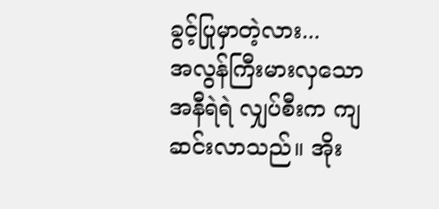ခွင့်ပြုမှာတဲ့လား...
အလွန်ကြီးမားလှသော အနီရဲရဲ လျှပ်စီးက ကျဆင်းလာသည်။ အိုး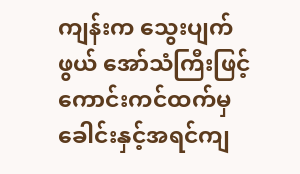ကျန်းက သွေးပျက်ဖွယ် အော်သံကြီးဖြင့် ကောင်းကင်ထက်မှ ခေါင်းနှင့်အရင်ကျ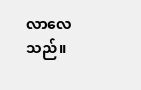လာလေသည်။